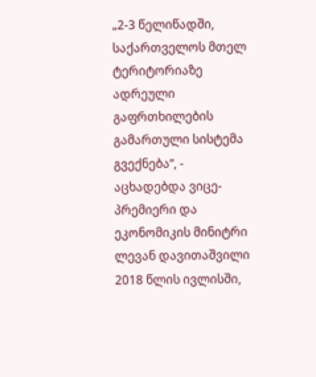„2-3 წელიწადში, საქართველოს მთელ ტერიტორიაზე ადრეული გაფრთხილების გამართული სისტემა გვექნება“, - აცხადებდა ვიცე-პრემიერი და ეკონომიკის მინიტრი ლევან დავითაშვილი 2018 წლის ივლისში,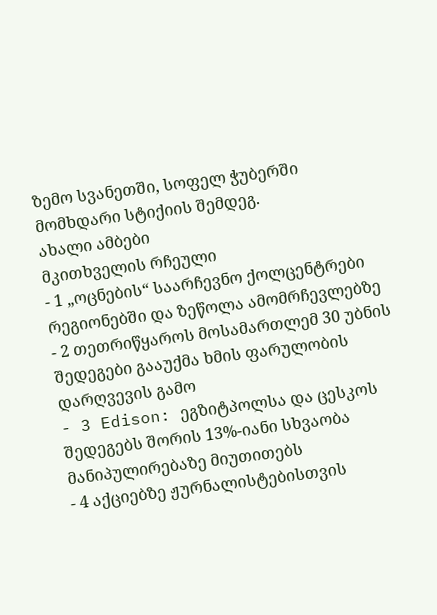ზემო სვანეთში, სოფელ ჭუბერში მომხდარი სტიქიის შემდეგ.
ახალი ამბები
მკითხველის რჩეული
- 1 „ოცნების“ საარჩევნო ქოლცენტრები რეგიონებში და ზეწოლა ამომრჩევლებზე
- 2 თეთრიწყაროს მოსამართლემ 30 უბნის შედეგები გააუქმა ხმის ფარულობის დარღვევის გამო
- 3 Edison: ეგზიტპოლსა და ცესკოს შედეგებს შორის 13%-იანი სხვაობა მანიპულირებაზე მიუთითებს
- 4 აქციებზე ჟურნალისტებისთვის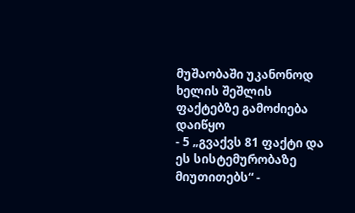მუშაობაში უკანონოდ ხელის შეშლის ფაქტებზე გამოძიება დაიწყო
- 5 „გვაქვს 81 ფაქტი და ეს სისტემურობაზე მიუთითებს“ -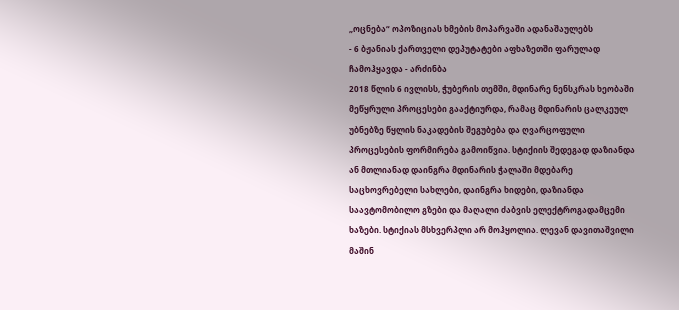„ოცნება“ ოპოზიციას ხმების მოპარვაში ადანაშაულებს
- 6 ბჟანიას ქართველი დეპუტატები აფხაზეთში ფარულად ჩამოჰყავდა - არძინბა
2018 წლის 6 ივლისს, ჭუბერის თემში, მდინარე ნენსკრას ხეობაში მეწყრული პროცესები გააქტიურდა, რამაც მდინარის ცალკეულ უბნებზე წყლის ნაკადების შეგუბება და ღვარცოფული პროცესების ფორმირება გამოიწვია. სტიქიის შედეგად დაზიანდა ან მთლიანად დაინგრა მდინარის ჭალაში მდებარე საცხოვრებელი სახლები, დაინგრა ხიდები, დაზიანდა საავტომობილო გზები და მაღალი ძაბვის ელექტროგადამცემი ხაზები. სტიქიას მსხვერპლი არ მოჰყოლია. ლევან დავითაშვილი მაშინ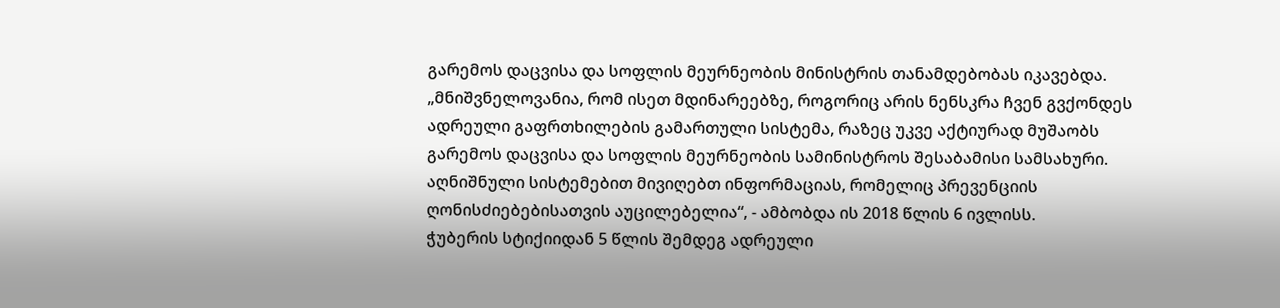გარემოს დაცვისა და სოფლის მეურნეობის მინისტრის თანამდებობას იკავებდა.
„მნიშვნელოვანია, რომ ისეთ მდინარეებზე, როგორიც არის ნენსკრა ჩვენ გვქონდეს ადრეული გაფრთხილების გამართული სისტემა, რაზეც უკვე აქტიურად მუშაობს გარემოს დაცვისა და სოფლის მეურნეობის სამინისტროს შესაბამისი სამსახური. აღნიშნული სისტემებით მივიღებთ ინფორმაციას, რომელიც პრევენციის ღონისძიებებისათვის აუცილებელია“, - ამბობდა ის 2018 წლის 6 ივლისს.
ჭუბერის სტიქიიდან 5 წლის შემდეგ ადრეული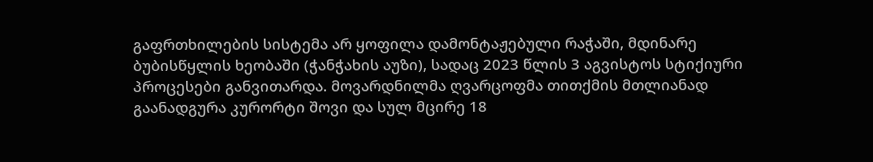გაფრთხილების სისტემა არ ყოფილა დამონტაჟებული რაჭაში, მდინარე ბუბისწყლის ხეობაში (ჭანჭახის აუზი), სადაც 2023 წლის 3 აგვისტოს სტიქიური პროცესები განვითარდა. მოვარდნილმა ღვარცოფმა თითქმის მთლიანად გაანადგურა კურორტი შოვი და სულ მცირე 18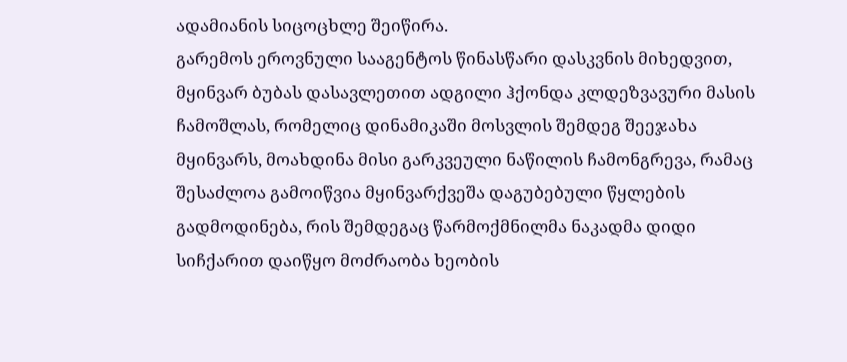ადამიანის სიცოცხლე შეიწირა.
გარემოს ეროვნული სააგენტოს წინასწარი დასკვნის მიხედვით, მყინვარ ბუბას დასავლეთით ადგილი ჰქონდა კლდეზვავური მასის ჩამოშლას, რომელიც დინამიკაში მოსვლის შემდეგ შეეჯახა მყინვარს, მოახდინა მისი გარკვეული ნაწილის ჩამონგრევა, რამაც შესაძლოა გამოიწვია მყინვარქვეშა დაგუბებული წყლების გადმოდინება, რის შემდეგაც წარმოქმნილმა ნაკადმა დიდი სიჩქარით დაიწყო მოძრაობა ხეობის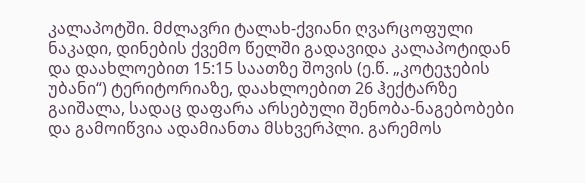კალაპოტში. მძლავრი ტალახ-ქვიანი ღვარცოფული ნაკადი, დინების ქვემო წელში გადავიდა კალაპოტიდან და დაახლოებით 15:15 საათზე შოვის (ე.წ. „კოტეჯების უბანი“) ტერიტორიაზე, დაახლოებით 26 ჰექტარზე გაიშალა, სადაც დაფარა არსებული შენობა-ნაგებობები და გამოიწვია ადამიანთა მსხვერპლი. გარემოს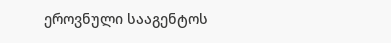ეროვნული სააგენტოს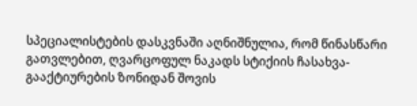სპეციალისტების დასკვნაში აღნიშნულია, რომ წინასწარი გათვლებით, ღვარცოფულ ნაკადს სტიქიის ჩასახვა-გააქტიურების ზონიდან შოვის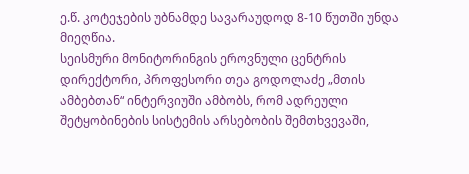ე.წ. კოტეჯების უბნამდე სავარაუდოდ 8-10 წუთში უნდა მიეღწია.
სეისმური მონიტორინგის ეროვნული ცენტრის დირექტორი, პროფესორი თეა გოდოლაძე „მთის ამბებთან“ ინტერვიუში ამბობს, რომ ადრეული შეტყობინების სისტემის არსებობის შემთხვევაში,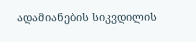ადამიანების სიკვდილის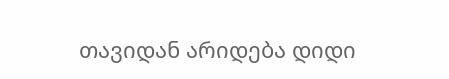თავიდან არიდება დიდი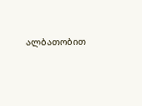ალბათობით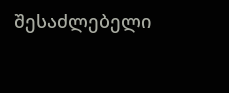შესაძლებელი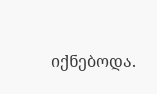იქნებოდა.